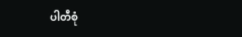ပါတီစုံ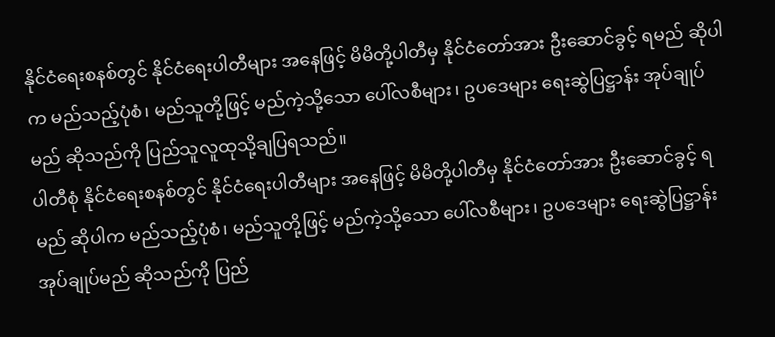နိုင်ငံရေးစနစ်တွင် နိုင်ငံရေးပါတီများ အနေဖြင့် မိမိတို့ပါတီမှ နိုင်ငံတော်အား ဦးဆောင်ခွင့် ရမည် ဆိုပါက မည်သည့်ပုံစံ၊ မည်သူတို့ဖြင့် မည်ကဲ့သို့သော ပေါ်လစီများ၊ ဥပဒေများ ရေးဆွဲပြဋ္ဌာန်း အုပ်ချုပ်မည် ဆိုသည်ကို ပြည်သူလူထုသို့ချပြရသည်။
ပါတီစုံ နိုင်ငံရေးစနစ်တွင် နိုင်ငံရေးပါတီများ အနေဖြင့် မိမိတို့ပါတီမှ နိုင်ငံတော်အား ဦးဆောင်ခွင့် ရမည် ဆိုပါက မည်သည့်ပုံစံ၊ မည်သူတို့ဖြင့် မည်ကဲ့သို့သော ပေါ်လစီများ၊ ဥပဒေများ ရေးဆွဲပြဋ္ဌာန်း အုပ်ချုပ်မည် ဆိုသည်ကို ပြည်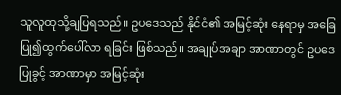သူလူထုသို့ချပြရသည်။ ဥပဒေသည် နိုင်ငံ၏ အမြင့်ဆုံး နေရာမှ အခြေပြု၍ထွက်ပေါ်လာ ရခြင်း ဖြစ်သည်။ အချုပ်အချာ အာဏာတွင် ဥပဒေပြုခွင့် အာဏာမှာ အမြင့်ဆုံး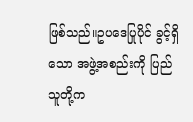ဖြစ်သည်။ဥပဒေပြုပိုင် ခွင့်ရှိသော အဖွဲ့အစည်းကို ပြည်သူတို့က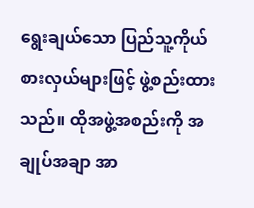ရွေးချယ်သော ပြည်သူ့ကိုယ်စားလှယ်များဖြင့် ဖွဲ့စည်းထားသည်။ ထိုအဖွဲ့အစည်းကို အချုပ်အချာ အာ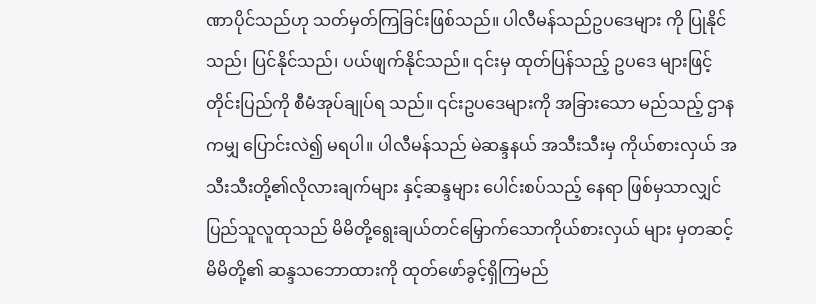ဏာပိုင်သည်ဟု သတ်မှတ်ကြခြင်းဖြစ်သည်။ ပါလီမန်သည်ဥပဒေများ ကို ပြုနိုင်သည်၊ ပြင်နိုင်သည်၊ ပယ်ဖျက်နိုင်သည်။ ၎င်းမှ ထုတ်ပြန်သည့် ဥပဒေ များဖြင့် တိုင်းပြည်ကို စီမံအုပ်ချုပ်ရ သည်။ ၎င်းဥပဒေများကို အခြားသော မည်သည့် ဌာနကမျှ ပြောင်းလဲ၍ မရပါ။ ပါလီမန်သည် မဲဆန္ဒနယ် အသီးသီးမှ ကိုယ်စားလှယ် အသီးသီးတို့၏လိုလားချက်များ နှင့်ဆန္ဒများ ပေါင်းစပ်သည့် နေရာ ဖြစ်မှသာလျှင် ပြည်သူလူထုသည် မိမိတို့ရွေးချယ်တင်မြှောက်သောကိုယ်စားလှယ် များ မှတဆင့် မိမိတို့၏ ဆန္ဒသဘောထားကို ထုတ်ဖော်ခွင့်ရှိကြမည်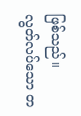ဖြစ်သည်။
လွတ်လပ်သော တ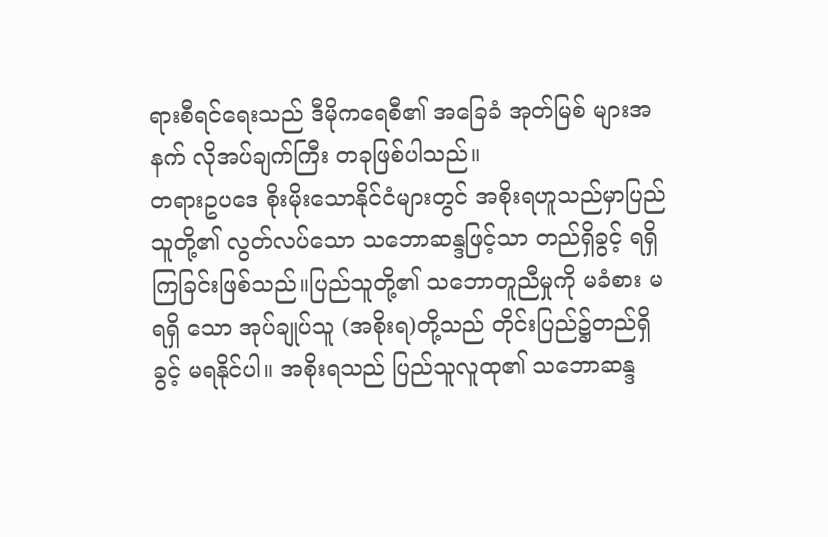ရားစီရင်ရေးသည် ဒီမိုကရေစီ၏ အခြေခံ အုတ်မြစ် များအနက် လိုအပ်ချက်ကြီး တခုဖြစ်ပါသည်။
တရားဥပဒေ စိုးမိုးသောနိုင်ငံများတွင် အစိုးရဟူသည်မှာပြည်သူတို့၏ လွတ်လပ်သော သဘောဆန္ဒဖြင့်သာ တည်ရှိခွင့် ရရှိကြခြင်းဖြစ်သည်။ပြည်သူတို့၏ သဘောတူညီမှုကို မခံစား မရရှိ သော အုပ်ချုပ်သူ (အစိုးရ)တို့သည် တိုင်းပြည်၌တည်ရှိခွင့် မရနိုင်ပါ။ အစိုးရသည် ပြည်သူလူထု၏ သဘောဆန္ဒ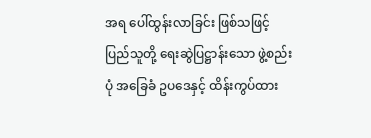အရ ပေါ်ထွန်းလာခြင်း ဖြစ်သဖြင့် ပြည်သူတို့ ရေးဆွဲပြဋ္ဌာန်းသော ဖွဲ့စည်းပုံ အခြေခံ ဥပဒေနှင့် ထိန်းကွပ်ထား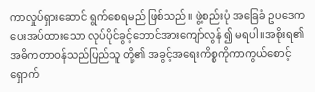ကာလှုပ်ရှားဆောင် ရွက်စေရမည် ဖြစ်သည်။ ဖွဲ့စည်းပုံ အခြေခံ ဥပဒေက ပေးအပ်ထားသော လုပ်ပိုင်ခွင့်ဘောင်အားကျော်လွန် ၍ မရပါ။အစိုးရ၏အဓိကတာဝန်သည်ပြည်သူ တို့၏ အခွင့်အရေးကိစ္စကိုကာကွယ်စောင့် ရှောက်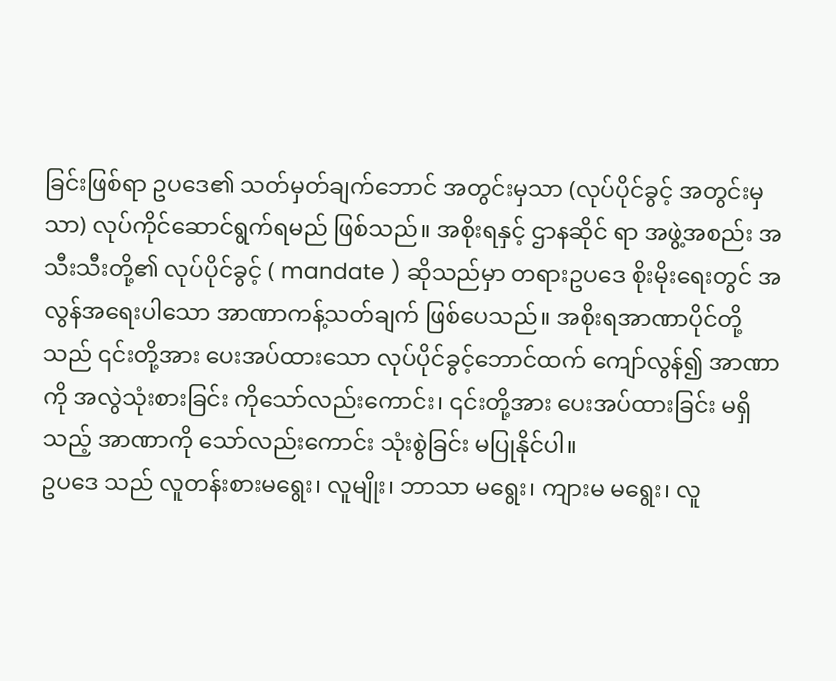ခြင်းဖြစ်ရာ ဥပဒေ၏ သတ်မှတ်ချက်ဘောင် အတွင်းမှသာ (လုပ်ပိုင်ခွင့် အတွင်းမှသာ) လုပ်ကိုင်ဆောင်ရွက်ရမည် ဖြစ်သည်။ အစိုးရနှင့် ဌာနဆိုင် ရာ အဖွဲ့အစည်း အသီးသီးတို့၏ လုပ်ပိုင်ခွင့် ( mandate ) ဆိုသည်မှာ တရားဥပဒေ စိုးမိုးရေးတွင် အလွန်အရေးပါသော အာဏာကန့်သတ်ချက် ဖြစ်ပေသည်။ အစိုးရအာဏာပိုင်တို့ သည် ၎င်းတို့အား ပေးအပ်ထားသော လုပ်ပိုင်ခွင့်ဘောင်ထက် ကျော်လွန်၍ အာဏာကို အလွဲသုံးစားခြင်း ကိုသော်လည်းကောင်း၊ ၎င်းတို့အား ပေးအပ်ထားခြင်း မရှိသည့် အာဏာကို သော်လည်းကောင်း သုံးစွဲခြင်း မပြုနိုင်ပါ။
ဥပဒေ သည် လူတန်းစားမရွေး၊ လူမျိုး၊ ဘာသာ မရွေး၊ ကျားမ မရွေး၊ လူ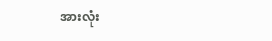အားလုံး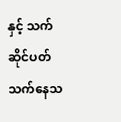နှင့် သက်ဆိုင်ပတ် သက်နေသ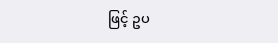ဖြင့် ဥပ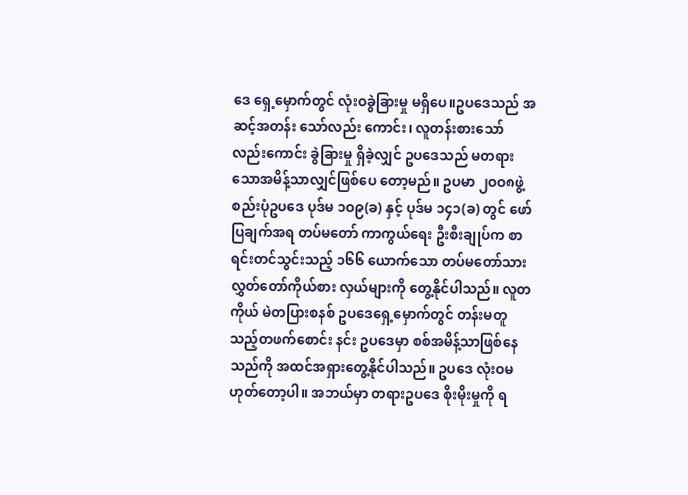ဒေ ရှေ့မှောက်တွင် လုံးဝခွဲခြားမှု မရှိပေ။ဥပဒေသည် အဆင့်အတန်း သော်လည်း ကောင်း၊ လူတန်းစားသော် လည်းကောင်း ခွဲခြားမှု ရှိခဲ့လျှင် ဥပဒေသည် မတရား သောအမိန့်သာလျှင်ဖြစ်ပေ တော့မည်။ ဥပမာ ၂ဝဝ၈ဖွဲ့စည်းပုံဥပဒေ ပုဒ်မ ၁ဝ၉(ခ) နှင့် ပုဒ်မ ၁၄၁(ခ) တွင် ဖော်ပြချက်အရ တပ်မတော် ကာကွယ်ရေး ဦးစီးချုပ်က စာရင်းတင်သွင်းသည့် ၁၆၆ ယောက်သော တပ်မတော်သားလွှတ်တော်ကိုယ်စား လှယ်များကို တွေ့နိုင်ပါသည်။ လူတကိုယ် မဲတပြားစနစ် ဥပဒေရှေ့မှောက်တွင် တန်းမတူသည့်တဖက်စောင်း နင်း ဥပဒေမှာ စစ်အမိန့်သာဖြစ်နေသည်ကို အထင်အရှားတွေ့နိုင်ပါသည်။ ဥပဒေ လုံးဝမဟုတ်တော့ပါ။ အဘယ်မှာ တရားဥပဒေ စိုးမိုးမှုကို ရ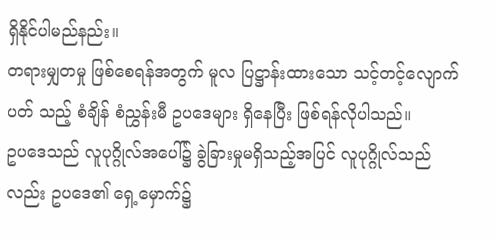ရှိနိုင်ပါမည်နည်း။
တရားမျှတမှု ဖြစ်စေရန်အတွက် မူလ ပြဋ္ဌာန်းထားသော သင့်တင့်လျောက်ပတ် သည့် စံချိန် စံညွှန်းမီ ဥပဒေများ ရှိနေပြီး ဖြစ်ရန်လိုပါသည်။
ဥပဒေသည် လူပုဂ္ဂိုလ်အပေါ်၌ ခွဲခြားမှုမရှိသည့်အပြင် လူပုဂ္ဂိုလ်သည်လည်း ဥပဒေ၏ ရှေ့မှောက်၌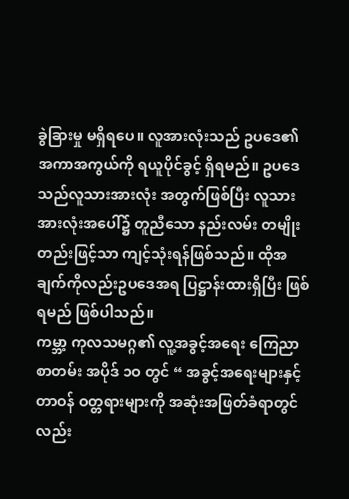ခွဲခြားမှု မရှိရပေ။ လူအားလုံးသည် ဥပဒေ၏ အကာအကွယ်ကို ရယူပိုင်ခွင့် ရှိရမည်။ ဥပဒေသည်လူသားအားလုံး အတွက်ဖြစ်ပြီး လူသားအားလုံးအပေါ်၌ တူညီသော နည်းလမ်း တမျိုးတည်းဖြင့်သာ ကျင့်သုံးရန်ဖြစ်သည်။ ထိုအချက်ကိုလည်းဥပဒေအရ ပြဋ္ဌာန်းထားရှိပြီး ဖြစ်ရမည် ဖြစ်ပါသည်။
ကမ္ဘာ့ ကုလသမဂ္ဂ၏ လူ့အခွင့်အရေး ကြေညာစာတမ်း အပိုဒ် ၁ဝ တွင် “ အခွင့်အရေးများနှင့် တာဝန် ဝတ္တရားများကို အဆုံးအဖြတ်ခံရာတွင်လည်း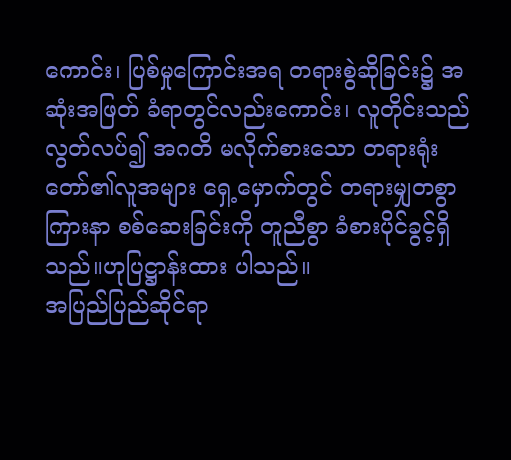ကောင်း၊ ပြစ်မှုကြောင်းအရ တရားစွဲဆိုခြင်း၌ အဆုံးအဖြတ် ခံရာတွင်လည်းကောင်း၊ လူတိုင်းသည် လွတ်လပ်၍ အဂတိ မလိုက်စားသော တရားရုံးတော်၏လူအများ ရှေ့မှောက်တွင် တရားမျှတစွာကြားနာ စစ်ဆေးခြင်းကို တူညီစွာ ခံစားပိုင်ခွင့်ရှိသည်။ဟုပြဋ္ဌာန်းထား ပါသည်။
အပြည်ပြည်ဆိုင်ရာ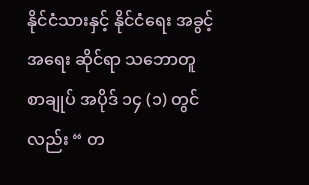နိုင်ငံသားနှင့် နိုင်ငံရေး အခွင့်အရေး ဆိုင်ရာ သဘောတူ စာချုပ် အပိုဒ် ၁၄ (၁) တွင်လည်း “ တ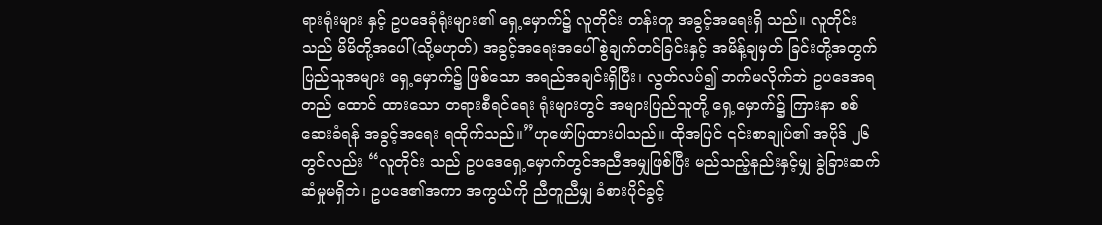ရားရုံးများ နှင့် ဥပဒေခုံရုံးများ၏ ရှေ့မှောက်၌ လူတိုင်း တန်းတူ အခွင့်အရေးရှိ သည်။ လူတိုင်းသည် မိမိတို့အပေါ်(သို့မဟုတ်) အခွင့်အရေးအပေါ် စွဲချက်တင်ခြင်းနှင့် အမိန့်ချမှတ် ခြင်းတို့အတွက် ပြည်သူအများ ရှေ့မှောက်၌ ဖြစ်သော အရည်အချင်းရှိပြီး၊ လွတ်လပ်၍ ဘက်မလိုက်ဘဲ ဥပဒေအရတည် ထောင် ထားသော တရားစီရင်ရေး ရုံးများတွင် အများပြည်သူတို့ ရှေ့မှောက်၌ ကြားနာ စစ်ဆေးခံရန် အခွင့်အရေး ရထိုက်သည်။”ဟုဖော်ပြထားပါသည်။ ထိုအပြင် ၎င်းစာချုပ်၏ အပိုဒ် ၂၆ တွင်လည်း “လူတိုင်း သည် ဥပဒေရှေ့မှောက်တွင်အညီအမျှဖြစ်ပြီး မည်သည့်နည်းနှင့်မျှ ခွဲခြားဆက်ဆံမှုမရှိဘဲ၊ ဥပဒေ၏အကာ အကွယ်ကို ညီတူညီမျှ ခံစားပိုင်ခွင့်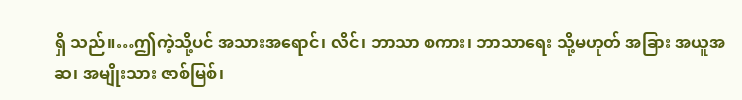ရှိ သည်။…ဤကဲ့သို့ပင် အသားအရောင်၊ လိင်၊ ဘာသာ စကား၊ ဘာသာရေး သို့မဟုတ် အခြား အယူအဆ၊ အမျိုးသား ဇာစ်မြစ်၊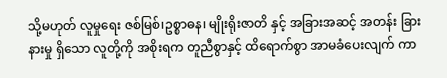သို့မဟုတ် လူမှုရေး ဇစ်မြစ်၊ဥစ္စာဓန၊ မျိုးရိုးဇာတိ နှင့် အခြားအဆင့် အတန်း ခြားနားမှု ရှိသော လူတို့ကို အစိုးရက တူညီစွာနှင့် ထိရောက်စွာ အာမခံပေးလျက် ကာ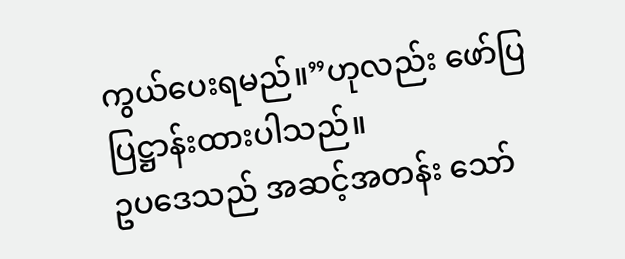ကွယ်ပေးရမည်။”ဟုလည်း ဖော်ပြ ပြဋ္ဌာန်းထားပါသည်။
ဥပဒေသည် အဆင့်အတန်း သော်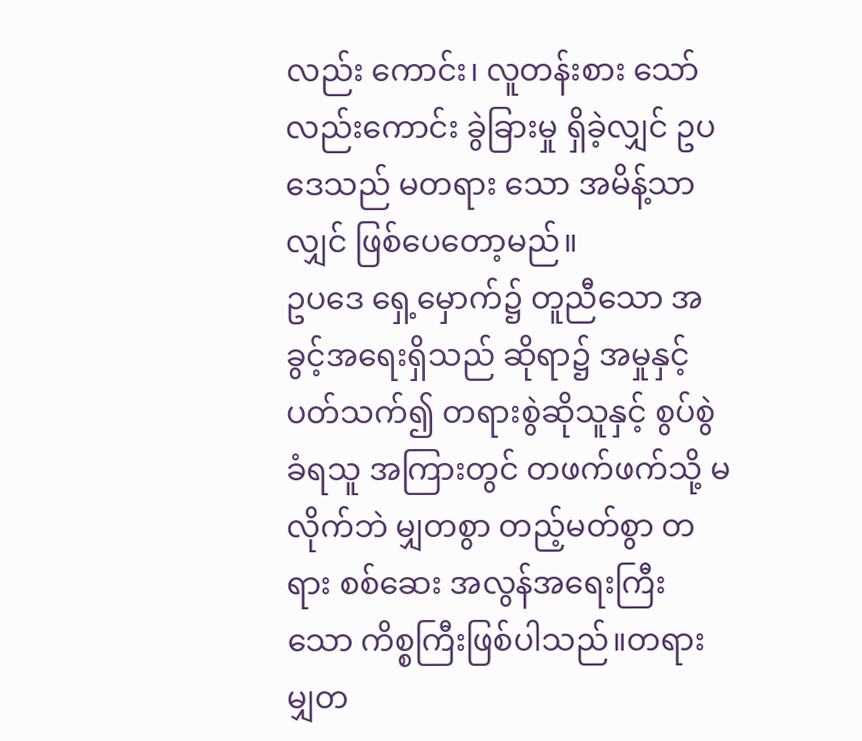လည်း ကောင်း၊ လူတန်းစား သော်လည်းကောင်း ခွဲခြားမှု ရှိခဲ့လျှင် ဥပဒေသည် မတရား သော အမိန့်သာလျှင် ဖြစ်ပေတော့မည်။
ဥပဒေ ရှေ့မှောက်၌ တူညီသော အခွင့်အရေးရှိသည် ဆိုရာ၌ အမှုနှင့် ပတ်သက်၍ တရားစွဲဆိုသူနှင့် စွပ်စွဲခံရသူ အကြားတွင် တဖက်ဖက်သို့ မလိုက်ဘဲ မျှတစွာ တည့်မတ်စွာ တရား စစ်ဆေး အလွန်အရေးကြီးသော ကိစ္စကြီးဖြစ်ပါသည်။တရားမျှတ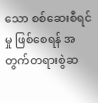သော စစ်ဆေးစီရင်မှု ဖြစ်စေရန် အတွက်တရားစွဲဆ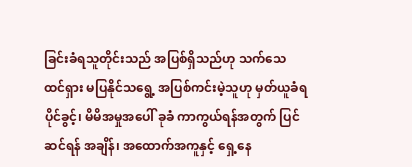ခြင်းခံရသူတိုင်းသည် အပြစ်ရှိသည်ဟု သက်သေထင်ရှား မပြနိုင်သရွေ့ အပြစ်ကင်းမဲ့သူဟု မှတ်ယူခံရပိုင်ခွင့်၊ မိမိအမှုအပေါ် ခုခံ ကာကွယ်ရန်အတွက် ပြင်ဆင်ရန် အချိန်၊ အထောက်အကူနှင့် ရှေ့နေ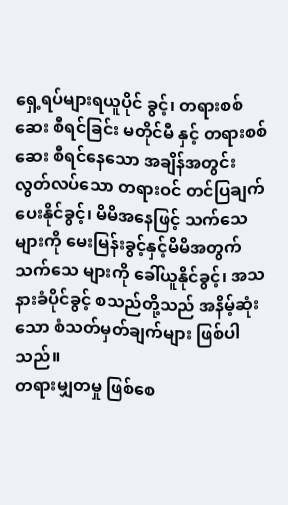ရှေ့ရပ်များရယူပိုင် ခွင့်၊ တရားစစ်ဆေး စီရင်ခြင်း မတိုင်မီ နှင့် တရားစစ်ဆေး စီရင်နေသော အချိန်အတွင်း လွတ်လပ်သော တရားဝင် တင်ပြချက် ပေးနိုင်ခွင့်၊ မိမိအနေဖြင့် သက်သေများကို မေးမြန်းခွင့်နှင့်မိမိအတွက်သက်သေ များကို ခေါ်ယူနိုင်ခွင့်၊ အသနားခံပိုင်ခွင့် စသည်တို့သည် အနိမ့်ဆုံးသော စံသတ်မှတ်ချက်များ ဖြစ်ပါသည်။
တရားမျှတမှု ဖြစ်စေ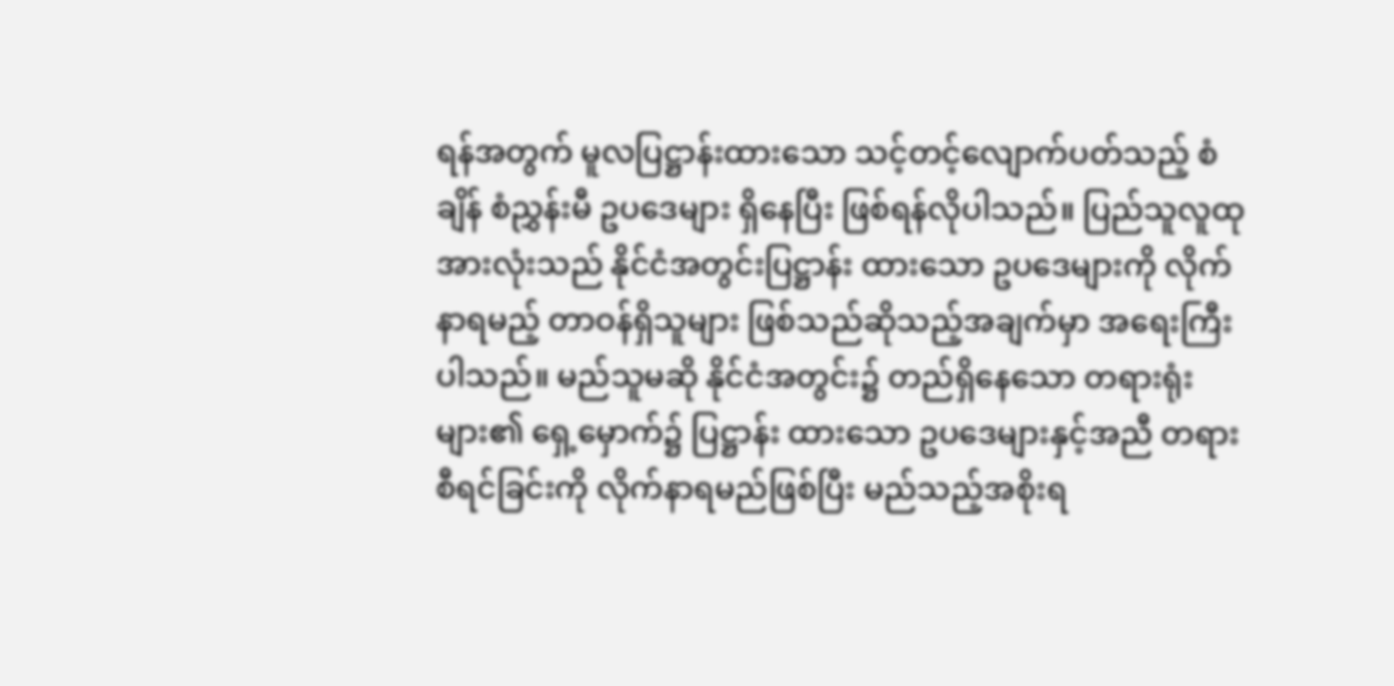ရန်အတွက် မူလပြဋ္ဌာန်းထားသော သင့်တင့်လျောက်ပတ်သည့် စံချိန် စံညွှန်းမီ ဥပဒေများ ရှိနေပြီး ဖြစ်ရန်လိုပါသည်။ ပြည်သူလူထုအားလုံးသည် နိုင်ငံအတွင်းပြဋ္ဌာန်း ထားသော ဥပဒေများကို လိုက်နာရမည့် တာဝန်ရှိသူများ ဖြစ်သည်ဆိုသည့်အချက်မှာ အရေးကြီးပါသည်။ မည်သူမဆို နိုင်ငံအတွင်း၌ တည်ရှိနေသော တရားရုံးများ၏ ရှေ့မှောက်၌ ပြဋ္ဌာန်း ထားသော ဥပဒေများနှင့်အညီ တရားစီရင်ခြင်းကို လိုက်နာရမည်ဖြစ်ပြီး မည်သည့်အစိုးရ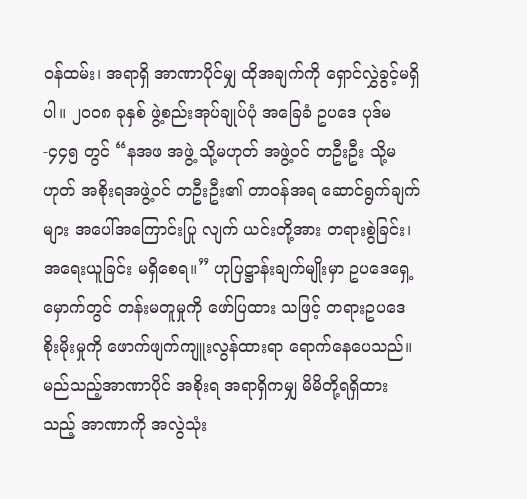ဝန်ထမ်း၊ အရာရှိ အာဏာပိုင်မျှ ထိုအချက်ကို ရှောင်လွှဲခွင့်မရှိပါ။ ၂ဝဝ၈ ခုနှစ် ဖွဲ့စည်းအုပ်ချုပ်ပုံ အခြေခံ ဥပဒေ ပုဒ်မ -၄၄၅ တွင် “နအဖ အဖွဲ့ သို့မဟုတ် အဖွဲ့ဝင် တဦးဦး သို့မဟုတ် အစိုးရအဖွဲ့ဝင် တဦးဦး၏ တာဝန်အရ ဆောင်ရွက်ချက်များ အပေါ်အကြောင်းပြု လျက် ယင်းတို့အား တရားစွဲခြင်း၊ အရေးယူခြင်း မရှိစေရ။” ဟုပြဋ္ဌာန်းချက်မျိုးမှာ ဥပဒေရှေ့မှောက်တွင် တန်းမတူမှုကို ဖော်ပြထား သဖြင့် တရားဥပဒေစိုးမိုးမှုကို ဖောက်ဖျက်ကျူးလွန်ထားရာ ရောက်နေပေသည်။ မည်သည့်အာဏာပိုင် အစိုးရ အရာရှိကမျှ မိမိတို့ရရှိထားသည့် အာဏာကို အလွဲသုံး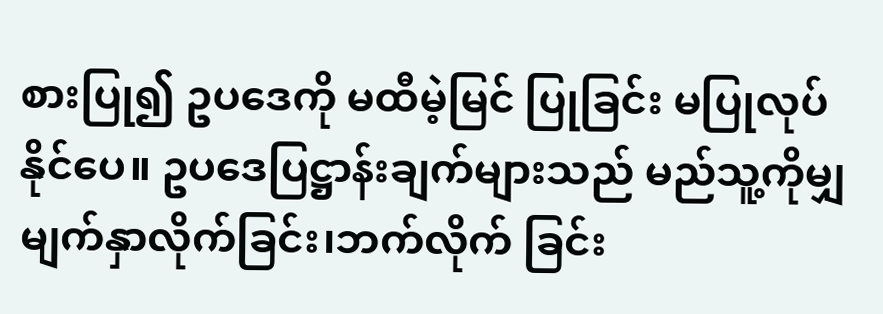စားပြု၍ ဥပဒေကို မထီမဲ့မြင် ပြုခြင်း မပြုလုပ်နိုင်ပေ။ ဥပဒေပြဋ္ဌာန်းချက်များသည် မည်သူ့ကိုမျှ မျက်နှာလိုက်ခြင်း၊ဘက်လိုက် ခြင်း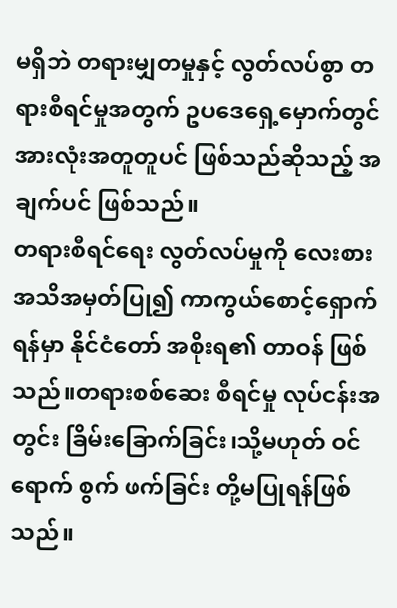မရှိဘဲ တရားမျှတမှုနှင့် လွတ်လပ်စွာ တရားစီရင်မှုအတွက် ဥပဒေရှေ့မှောက်တွင် အားလုံးအတူတူပင် ဖြစ်သည်ဆိုသည့် အချက်ပင် ဖြစ်သည်။
တရားစီရင်ရေး လွတ်လပ်မှုကို လေးစားအသိအမှတ်ပြု၍ ကာကွယ်စောင့်ရှောက်ရန်မှာ နိုင်ငံတော် အစိုးရ၏ တာဝန် ဖြစ်သည်။တရားစစ်ဆေး စီရင်မှု လုပ်ငန်းအတွင်း ခြိမ်းခြောက်ခြင်း၊သို့မဟုတ် ဝင်ရောက် စွက် ဖက်ခြင်း တို့မပြုရန်ဖြစ်သည်။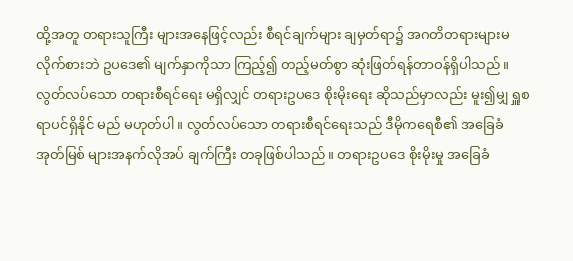ထို့အတူ တရားသူကြီး များအနေဖြင့်လည်း စီရင်ချက်များ ချမှတ်ရာ၌ အဂတိတရားများမလိုက်စားဘဲ ဥပဒေ၏ မျက်နှာကိုသာ ကြည့်၍ တည့်မတ်စွာ ဆုံးဖြတ်ရန်တာဝန်ရှိပါသည်။ လွတ်လပ်သော တရားစီရင်ရေး မရှိလျှင် တရားဥပဒေ စိုးမိုးရေး ဆိုသည်မှာလည်း မူး၍မျှ ရှူစရာပင်ရှိနိုင် မည် မဟုတ်ပါ။ လွတ်လပ်သော တရားစီရင်ရေးသည် ဒီမိုကရေစီ၏ အခြေခံ အုတ်မြစ် များအနက်လိုအပ် ချက်ကြီး တခုဖြစ်ပါသည်။ တရားဥပဒေ စိုးမိုးမှု အခြေခံ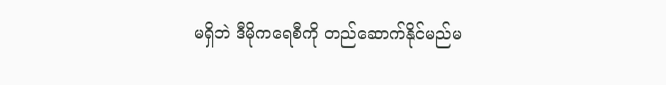မရှိဘဲ ဒီမိုကရေစီကို တည်ဆောက်နိုင်မည်မ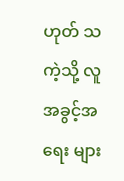ဟုတ် သကဲ့သို့ လူအခွင့်အရေး များ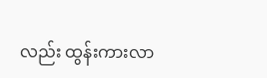လည်း ထွန်းကားလာ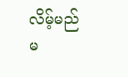လိမ့်မည် မ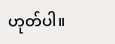ဟုတ်ပါ။